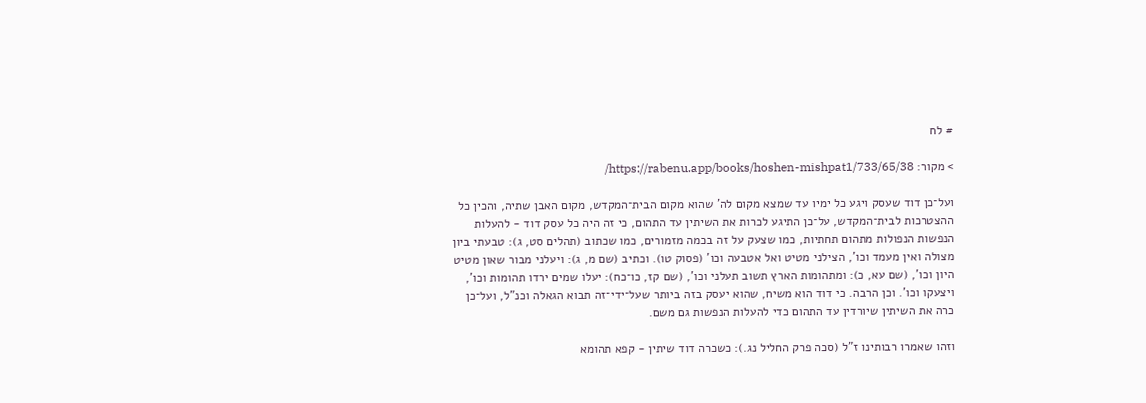# לח

> מקור: https://rabenu.app/books/hoshen-mishpat1/733/65/38/

ועל־כן דוד שעסק ויגע כל ימיו עד שמצא מקום לה' שהוא מקום הבית־המקדש, מקום האבן שתיה, והכין כל ההצטרכות לבית־המקדש, על־כן התיגע לכרות את השיתין עד התהום, כי זה היה כל עסק דוד - להעלות הנפשות הנפולות מתהום תחתיות, כמו שצעק על זה בכמה מזמורים, כמו שכתוב (תהלים סט, ג): טבעתי ביון מצולה ואין מעמד וכו', הצילני מטיט ואל אטבעה וכו' (פסוק טו). וכתיב (שם מ, ג): ויעלני מבור שאון מטיט היון וכו', (שם עא, כ): ומתהומות הארץ תשוב תעלני וכו', (שם קז, כו־כח): יעלו שמים ירדו תהומות וכו', ויצעקו וכו'. וכן הרבה. כי דוד הוא משיח, שהוא יעסק בזה ביותר שעל־ידי־זה תבוא הגאלה וכנ"ל, ועל־כן כרה את השיתין שיורדין עד התהום כדי להעלות הנפשות גם משם.

וזהו שאמרו רבותינו ז"ל (סכה פרק החליל נג.): כשכרה דוד שיתין - קפא תהומא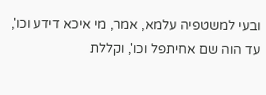ובעי למשטפיה עלמא, אמר, מי איכא דידע וכו', עד הוה שם אחיתפל וכו', וקללת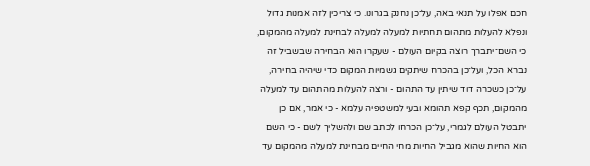חכם אפלו על תנאי באה, על־כן נחנק בגרונו. כי צריכין לזה אמנות גדול ונפלא להעלות מתהום תחתיות למעלה למעלה לבחינת למעלה מהמקום, כי השם־יתברך רוצה בקיום העולם - שעקרו הוא הבחירה שבשביל זה נברא הכל, ועל־כן בהכרח שיתקים גשמיות המקום כדי שיהיה בחירה, על־כן כשכרה דוד שיתין עד התהום - ורצה להעלות מהתהום עד למעלה מהמקום, תכף קפא תהומא ובעי למשטפיה עלמא - כי אמר, אם כן יתבטל העולם לגמרי, על־כן הכרחו לכתב שם ולהשליך לשם - כי השם הוא החיות שהוא מגביל החיות מחי החיים מבחינת למעלה מהמקום עד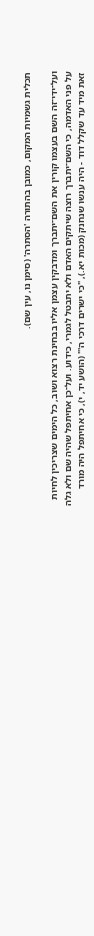תכלית גשמיות המקום, כמובן בהתורה 'הסתרה' (סימן נו, עין שם).

ועל־ידי־זה השם בעצמו קורין את השם־יתברך ומדבקין עצמן אליו בבחינת רצוא ושוב, כל הימים שצריכין לחיות על פני האדמה, כי השם־יתברך רוצה שיתקים האדם ולא יתבטל לגמרי, כידוע. ועל־כן אחיתפל שהיה שם ולא גלה זאת מיד עד שקלל דוד - היה ענשו שנחנק (מכות יא.), "כי ישרים דרכי ה'" (הושע יד, י), כי אחיתפל היה מורד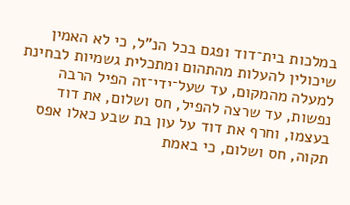במלכות בית־דוד ופגם בכל הנ"ל, כי לא האמין שיכולין להעלות מהתהום ומתכלית גשמיות לבחינת למעלה מהמקום, עד שעל־ידי־זה הפיל הרבה נפשות, עד שרצה להפיל, חס ושלום, את דוד בעצמו, וחרף את דוד על עון בת שבע כאלו אפס תקוה, חס ושלום, כי באמת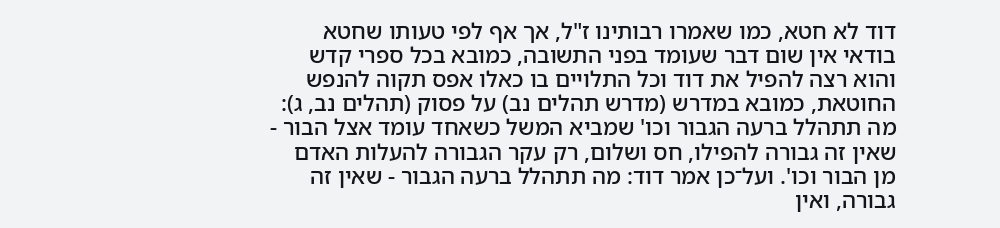דוד לא חטא, כמו שאמרו רבותינו ז"ל, אך אף לפי טעותו שחטא בודאי אין שום דבר שעומד בפני התשובה, כמובא בכל ספרי קדש והוא רצה להפיל את דוד וכל התלויים בו כאלו אפס תקוה להנפש החוטאת, כמובא במדרש (מדרש תהלים נב) על פסוק (תהלים נב, ג): מה תתהלל ברעה הגבור וכו' שמביא המשל כשאחד עומד אצל הבור - שאין זה גבורה להפילו, חס ושלום, רק עקר הגבורה להעלות האדם מן הבור וכו'. ועל־כן אמר דוד: מה תתהלל ברעה הגבור - שאין זה גבורה, ואין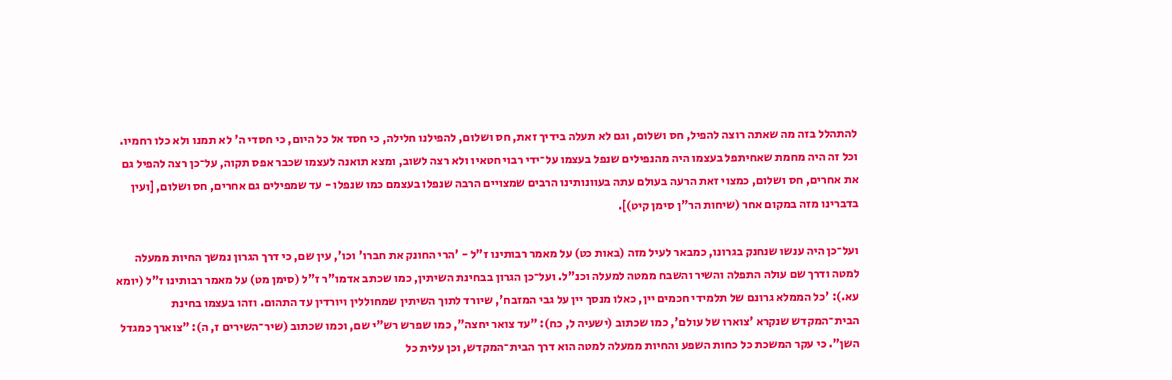להתהלל בזה מה שאתה רוצה להפיל, חס ושלום, וגם לא תעלה בידיך זאת, חס ושלום, להפילנו חלילה, כי חסד אל כל היום, כי חסדי ה' לא תמנו ולא כלו רחמיו. וכל זה היה מחמת שאחיתפל בעצמו היה מהנפילים שנפל בעצמו על־ידי רבוי חטאיו ולא רצה לשוב, ומצא תואנה לעצמו שכבר אפס תקוה, על־כן רצה להפיל גם את אחרים, חס ושלום, כמצוי זאת הרעה בעולם עתה בעוונותינו הרבים שמצויים הרבה שנפלו בעצמם כמו שנפלו - עד שמפילים גם אחרים, חס ושלום, [ועין בדברינו מזה במקום אחר (שיחות הר"ן סימן קיט)].

ועל־כן היה ענשו שנחנק בגרונו, כמבאר לעיל מזה (באות כט) על מאמר רבותינו ז"ל - 'הרי החונק את חברו' וכו', עין שם, כי דרך הגרון נמשך החיות ממעלה למטה ודרך שם עולה התפלה והשיר והשבח ממטה למעלה וכנ"ל. ועל־כן הגרון בבחינת השיתין, כמו שכתב אדמו"ר ז"ל (סימן מט) על מאמר רבותינו ז"ל (יומא עא.): 'כל הממלא גרונם של תלמידי חכמים יין, כאלו מנסך יין על גבי המזבח', שיורד לתוך השיתין שמחוללין ויורדין עד התהום. וזהו בעצמו בחינת הבית־המקדש שנקרא 'צוארו של עולם', כמו שכתוב (ישעיה ל, כח): "עד צואר יחצה", כמו שפרש רש"י שם, וכמו שכתוב (שיר־השירים ז, ה): "צוארך כמגדל השן". כי עקר המשכת כל כחות השפע והחיות ממעלה למטה הוא דרך הבית־המקדש, וכן עלית כל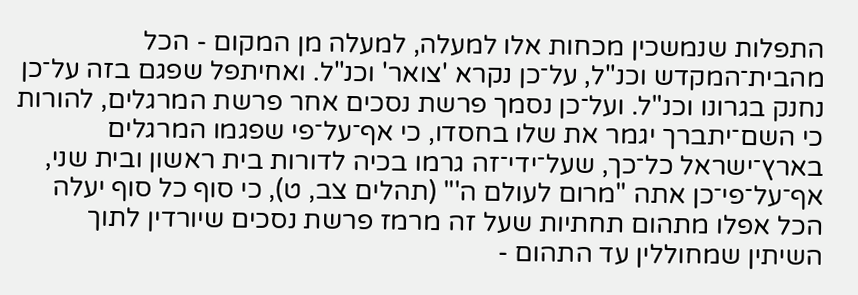התפלות שנמשכין מכחות אלו למעלה, למעלה מן המקום - הכל מהבית־המקדש וכנ"ל, על־כן נקרא 'צואר' וכנ"ל. ואחיתפל שפגם בזה על־כן נחנק בגרונו וכנ"ל. ועל־כן נסמך פרשת נסכים אחר פרשת המרגלים, להורות כי השם־יתברך יגמר את שלו בחסדו, כי אף־על־פי שפגמו המרגלים בארץ־ישראל כל־כך, שעל־ידי־זה גרמו בכיה לדורות בית ראשון ובית שני, אף־על־פי־כן אתה "מרום לעולם ה'" (תהלים צב, ט), כי סוף כל סוף יעלה הכל אפלו מתהום תחתיות שעל זה מרמז פרשת נסכים שיורדין לתוך השיתין שמחוללין עד התהום -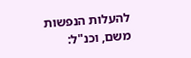להעלות הנפשות משם, וכנ"ל: